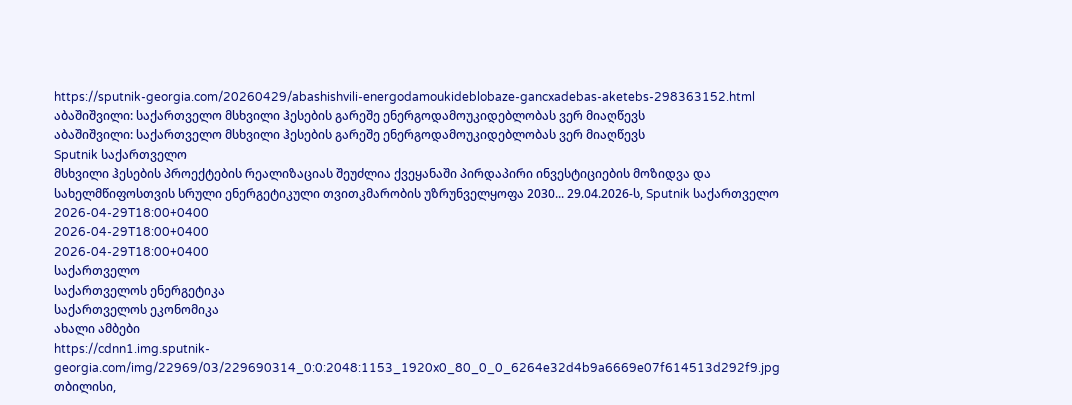https://sputnik-georgia.com/20260429/abashishvili-energodamoukideblobaze-gancxadebas-aketebs-298363152.html
აბაშიშვილი: საქართველო მსხვილი ჰესების გარეშე ენერგოდამოუკიდებლობას ვერ მიაღწევს
აბაშიშვილი: საქართველო მსხვილი ჰესების გარეშე ენერგოდამოუკიდებლობას ვერ მიაღწევს
Sputnik საქართველო
მსხვილი ჰესების პროექტების რეალიზაციას შეუძლია ქვეყანაში პირდაპირი ინვესტიციების მოზიდვა და სახელმწიფოსთვის სრული ენერგეტიკული თვითკმარობის უზრუნველყოფა 2030... 29.04.2026-ს, Sputnik საქართველო
2026-04-29T18:00+0400
2026-04-29T18:00+0400
2026-04-29T18:00+0400
საქართველო
საქართველოს ენერგეტიკა
საქართველოს ეკონომიკა
ახალი ამბები
https://cdnn1.img.sputnik-georgia.com/img/22969/03/229690314_0:0:2048:1153_1920x0_80_0_0_6264e32d4b9a6669e07f614513d292f9.jpg
თბილისი,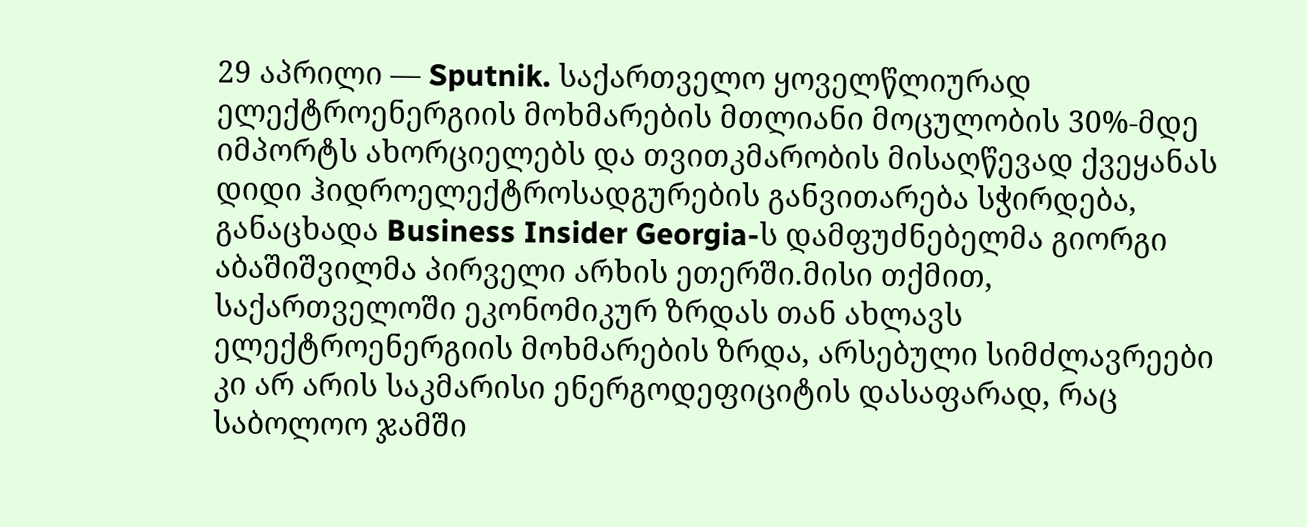29 აპრილი — Sputnik. საქართველო ყოველწლიურად ელექტროენერგიის მოხმარების მთლიანი მოცულობის 30%-მდე იმპორტს ახორციელებს და თვითკმარობის მისაღწევად ქვეყანას დიდი ჰიდროელექტროსადგურების განვითარება სჭირდება, განაცხადა Business Insider Georgia-ს დამფუძნებელმა გიორგი აბაშიშვილმა პირველი არხის ეთერში.მისი თქმით, საქართველოში ეკონომიკურ ზრდას თან ახლავს ელექტროენერგიის მოხმარების ზრდა, არსებული სიმძლავრეები კი არ არის საკმარისი ენერგოდეფიციტის დასაფარად, რაც საბოლოო ჯამში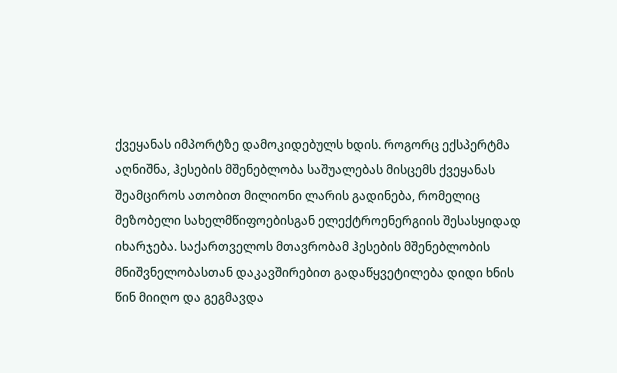ქვეყანას იმპორტზე დამოკიდებულს ხდის. როგორც ექსპერტმა აღნიშნა, ჰესების მშენებლობა საშუალებას მისცემს ქვეყანას შეამციროს ათობით მილიონი ლარის გადინება, რომელიც მეზობელი სახელმწიფოებისგან ელექტროენერგიის შესასყიდად იხარჯება. საქართველოს მთავრობამ ჰესების მშენებლობის მნიშვნელობასთან დაკავშირებით გადაწყვეტილება დიდი ხნის წინ მიიღო და გეგმავდა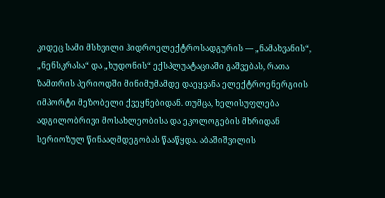კიდეც სამი მსხვილი ჰიდროელექტროსადგურის — „ნამახვანის“, „ნენსკრასა“ და „ხუდონის“ ექსპლუატაციაში გაშვებას, რათა ზამთრის პერიოდში მინიმუმამდე დაეყვანა ელექტროენერგიის იმპორტი მეზობელი ქვეყნებიდან. თუმცა, ხელისუფლება ადგილობრივი მოსახლეობისა და ეკოლოგების მხრიდან სერიოზულ წინააღმდეგობას წააწყდა. აბაშიშვილის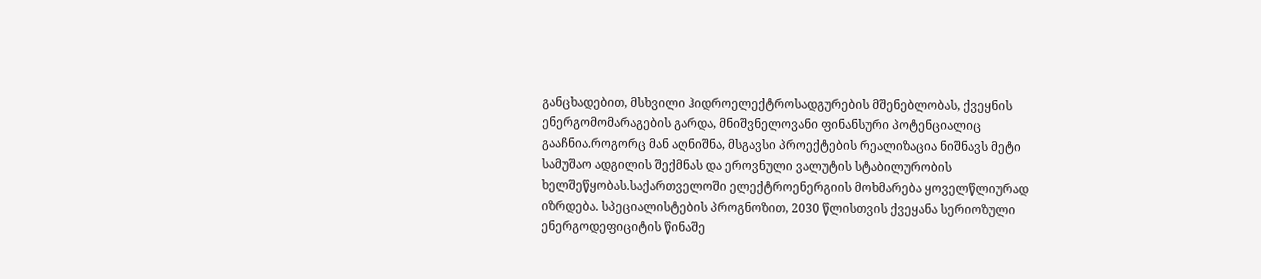განცხადებით, მსხვილი ჰიდროელექტროსადგურების მშენებლობას, ქვეყნის ენერგომომარაგების გარდა, მნიშვნელოვანი ფინანსური პოტენციალიც გააჩნია.როგორც მან აღნიშნა, მსგავსი პროექტების რეალიზაცია ნიშნავს მეტი სამუშაო ადგილის შექმნას და ეროვნული ვალუტის სტაბილურობის ხელშეწყობას.საქართველოში ელექტროენერგიის მოხმარება ყოველწლიურად იზრდება. სპეციალისტების პროგნოზით, 2030 წლისთვის ქვეყანა სერიოზული ენერგოდეფიციტის წინაშე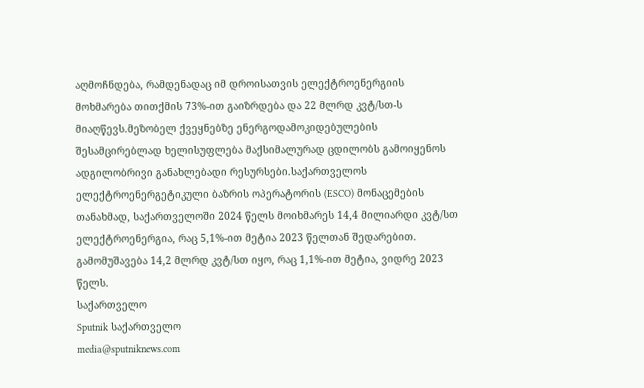აღმოჩნდება, რამდენადაც იმ დროისათვის ელექტროენერგიის მოხმარება თითქმის 73%-ით გაიზრდება და 22 მლრდ კვტ/სთ-ს მიაღწევს.მეზობელ ქვეყნებზე ენერგოდამოკიდებულების შესამცირებლად ხელისუფლება მაქსიმალურად ცდილობს გამოიყენოს ადგილობრივი განახლებადი რესურსები.საქართველოს ელექტროენერგეტიკული ბაზრის ოპერატორის (ESCO) მონაცემების თანახმად, საქართველოში 2024 წელს მოიხმარეს 14,4 მილიარდი კვტ/სთ ელექტროენერგია, რაც 5,1%-ით მეტია 2023 წელთან შედარებით. გამომუშავება 14,2 მლრდ კვტ/სთ იყო, რაც 1,1%-ით მეტია, ვიდრე 2023 წელს.
საქართველო
Sputnik საქართველო
media@sputniknews.com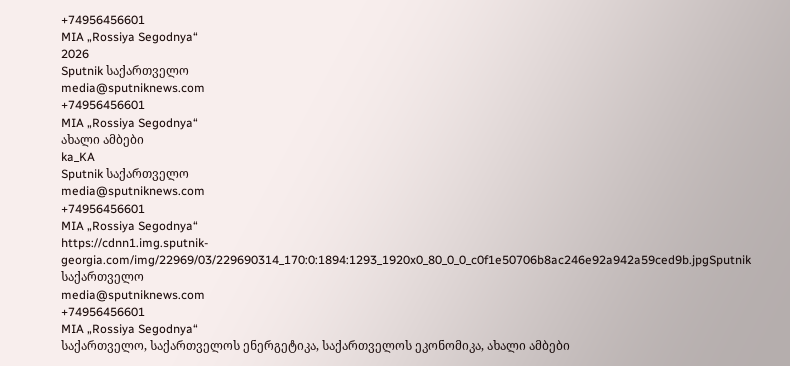+74956456601
MIA „Rossiya Segodnya“
2026
Sputnik საქართველო
media@sputniknews.com
+74956456601
MIA „Rossiya Segodnya“
ახალი ამბები
ka_KA
Sputnik საქართველო
media@sputniknews.com
+74956456601
MIA „Rossiya Segodnya“
https://cdnn1.img.sputnik-georgia.com/img/22969/03/229690314_170:0:1894:1293_1920x0_80_0_0_c0f1e50706b8ac246e92a942a59ced9b.jpgSputnik საქართველო
media@sputniknews.com
+74956456601
MIA „Rossiya Segodnya“
საქართველო, საქართველოს ენერგეტიკა, საქართველოს ეკონომიკა, ახალი ამბები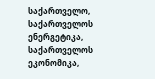საქართველო, საქართველოს ენერგეტიკა, საქართველოს ეკონომიკა,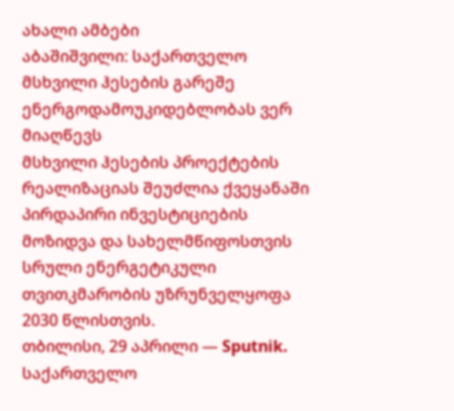ახალი ამბები
აბაშიშვილი: საქართველო მსხვილი ჰესების გარეშე ენერგოდამოუკიდებლობას ვერ მიაღწევს
მსხვილი ჰესების პროექტების რეალიზაციას შეუძლია ქვეყანაში პირდაპირი ინვესტიციების მოზიდვა და სახელმწიფოსთვის სრული ენერგეტიკული თვითკმარობის უზრუნველყოფა 2030 წლისთვის.
თბილისი, 29 აპრილი — Sputnik. საქართველო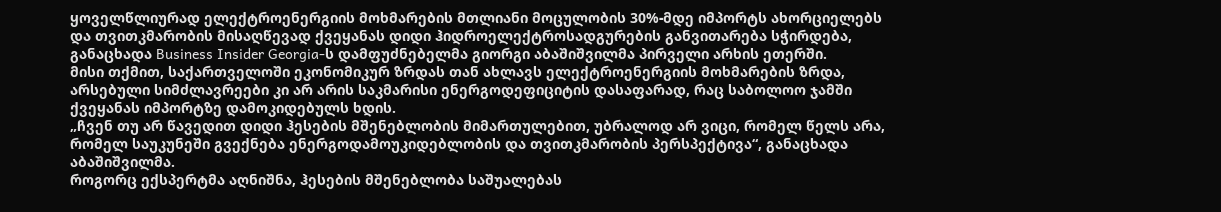ყოველწლიურად ელექტროენერგიის მოხმარების მთლიანი მოცულობის 30%-მდე იმპორტს ახორციელებს და თვითკმარობის მისაღწევად ქვეყანას დიდი ჰიდროელექტროსადგურების განვითარება სჭირდება, განაცხადა Business Insider Georgia-ს დამფუძნებელმა გიორგი აბაშიშვილმა პირველი არხის ეთერში.
მისი თქმით, საქართველოში ეკონომიკურ ზრდას თან ახლავს ელექტროენერგიის მოხმარების ზრდა, არსებული სიმძლავრეები კი არ არის საკმარისი ენერგოდეფიციტის დასაფარად, რაც საბოლოო ჯამში ქვეყანას იმპორტზე დამოკიდებულს ხდის.
„ჩვენ თუ არ წავედით დიდი ჰესების მშენებლობის მიმართულებით, უბრალოდ არ ვიცი, რომელ წელს არა, რომელ საუკუნეში გვექნება ენერგოდამოუკიდებლობის და თვითკმარობის პერსპექტივა“, განაცხადა აბაშიშვილმა.
როგორც ექსპერტმა აღნიშნა, ჰესების მშენებლობა საშუალებას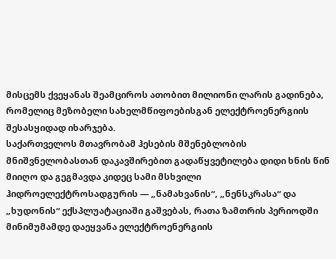მისცემს ქვეყანას შეამციროს ათობით მილიონი ლარის გადინება, რომელიც მეზობელი სახელმწიფოებისგან ელექტროენერგიის შესასყიდად იხარჯება.
საქართველოს მთავრობამ ჰესების მშენებლობის მნიშვნელობასთან დაკავშირებით გადაწყვეტილება დიდი ხნის წინ მიიღო და გეგმავდა კიდეც სამი მსხვილი ჰიდროელექტროსადგურის — „ნამახვანის“, „ნენსკრასა“ და „ხუდონის“ ექსპლუატაციაში გაშვებას, რათა ზამთრის პერიოდში მინიმუმამდე დაეყვანა ელექტროენერგიის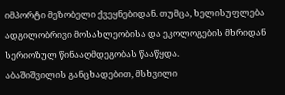იმპორტი მეზობელი ქვეყნებიდან. თუმცა, ხელისუფლება ადგილობრივი მოსახლეობისა და ეკოლოგების მხრიდან სერიოზულ წინააღმდეგობას წააწყდა.
აბაშიშვილის განცხადებით, მსხვილი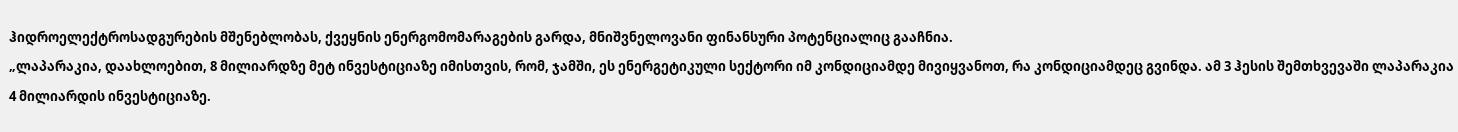ჰიდროელექტროსადგურების მშენებლობას, ქვეყნის ენერგომომარაგების გარდა, მნიშვნელოვანი ფინანსური პოტენციალიც გააჩნია.
„ლაპარაკია, დაახლოებით, 8 მილიარდზე მეტ ინვესტიციაზე იმისთვის, რომ, ჯამში, ეს ენერგეტიკული სექტორი იმ კონდიციამდე მივიყვანოთ, რა კონდიციამდეც გვინდა. ამ 3 ჰესის შემთხვევაში ლაპარაკია 4 მილიარდის ინვესტიციაზე.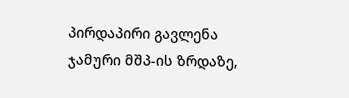პირდაპირი გავლენა ჯამური მშპ-ის ზრდაზე,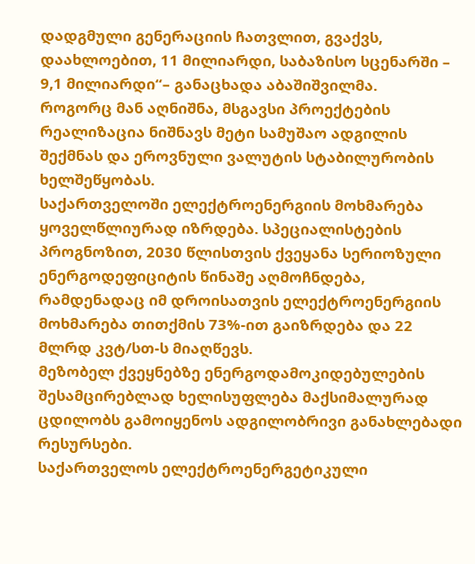დადგმული გენერაციის ჩათვლით, გვაქვს, დაახლოებით, 11 მილიარდი, საბაზისო სცენარში – 9,1 მილიარდი“– განაცხადა აბაშიშვილმა.
როგორც მან აღნიშნა, მსგავსი პროექტების რეალიზაცია ნიშნავს მეტი სამუშაო ადგილის შექმნას და ეროვნული ვალუტის სტაბილურობის ხელშეწყობას.
საქართველოში ელექტროენერგიის მოხმარება ყოველწლიურად იზრდება. სპეციალისტების პროგნოზით, 2030 წლისთვის ქვეყანა სერიოზული ენერგოდეფიციტის წინაშე აღმოჩნდება, რამდენადაც იმ დროისათვის ელექტროენერგიის მოხმარება თითქმის 73%-ით გაიზრდება და 22 მლრდ კვტ/სთ-ს მიაღწევს.
მეზობელ ქვეყნებზე ენერგოდამოკიდებულების შესამცირებლად ხელისუფლება მაქსიმალურად ცდილობს გამოიყენოს ადგილობრივი განახლებადი რესურსები.
საქართველოს ელექტროენერგეტიკული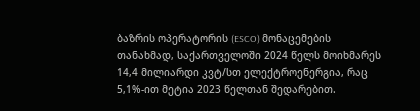ბაზრის ოპერატორის (ESCO) მონაცემების თანახმად, საქართველოში 2024 წელს მოიხმარეს 14,4 მილიარდი კვტ/სთ ელექტროენერგია, რაც 5,1%-ით მეტია 2023 წელთან შედარებით.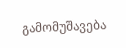გამომუშავება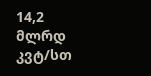14,2 მლრდ კვტ/სთ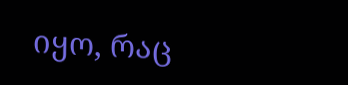იყო, რაც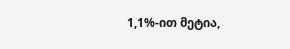1,1%-ით მეტია,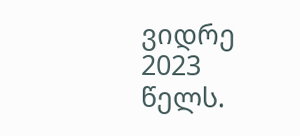ვიდრე 2023 წელს.